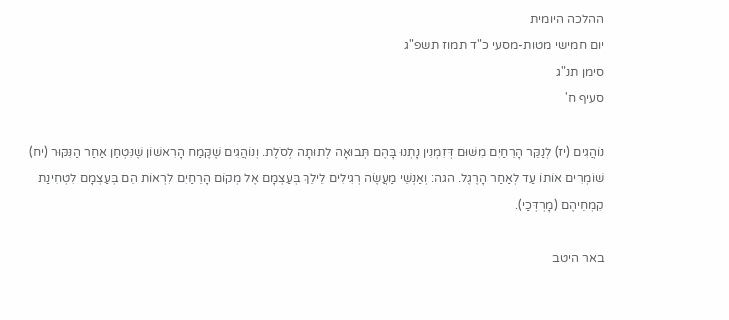ההלכה היומית
יום חמישי מטות-מסעי כ"ד תמוז תשפ"ג
סימן תנ"ג
סעיף ח'

נוֹהֲגִים (יז) לְנַקֵּר הָרֵחַיִם מִשּׁוּם דְּזִמְנִין נָתְנוּ בָּהֶם תְּבוּאָה לְתוּתָה לְסֹלֶת. וְנוֹהֲגִים שֶׁקֶּמַח הָרִאשׁוֹן שֶׁנִּטְחַן אַחַר הַנִּקּוּר (יח) שׁוֹמְרִים אוֹתוֹ עַד לְאַחַר הָרֶגֶל. הגה: וְאַנְשֵׁי מַעֲשֶׂה רְגִילִים לֵילֵךְ בְּעַצְמָם אֶל מְקוֹם הָרֵחַיִם לִרְאוֹת הֵם בְּעַצְמָם לִטְחִינַת קִמְחֵיהֶם (מָרְדְּכַי).

באר היטב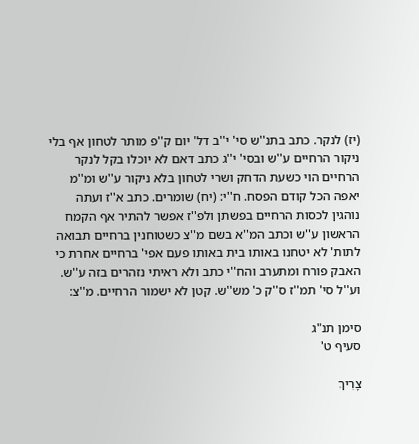(יז) לנקר. כתב בתנ''ש סי' י''ב דל' יום ק''פ מותר לטחון אף בלי ניקור הרחיים ע''ש ובסי' י''ג כתב דאם לא יוכלו בקל לנקר הרחיים הוי כשעת הדחק ושרי לטחון בלא ניקור ע''ש ומ''מ יאפה הכל קודם הפסח. ח''י: (יח) שומרים. כתב א''ז ועתה נוהגין לכסות הרחיים בפשתן ולפ''ז אפשר להתיר אף הקמח הראשון ע''ש וכתב המ''א בשם מ''צ כשטוחנין ברחיים תבואה לתות' לא יטחנו באותו בית באותו פעם אפי' ברחיים אחרת כי האבק פורח ומתערב והח''י כתב ולא ראיתי נזהרים בזה ע''ש. וע''ל סי' תמ''ז ס''ק כ' מש''ש. קטן לא ישמור הרחיים. מ''צ:

סימן תנ"ג
סעיף ט'

צָרִיךְ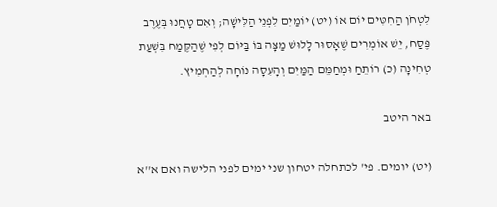לִטְחֹן הַחִטִּים יוֹם אוֹ (יט) יוֹמַיִם לִפְנֵי הַלִּישָׁה; וְאִם טָחֲנוּ בְּעֶרֶב פֶּסַח, יֵשׁ אוֹמְרִים שֶׁאָסוּר לָלוּשׁ מַצָּה בּוֹ בַּיּוֹם לְפִי שֶׁהַקֶּמַח בִּשְׁעַת טְחִינָה (כ) רוֹתֵחַ וּמְחַמֵּם הַמַּיִם וְהָעִסָה נוֹחָה לְהַחְמִיץ.

באר היטב

(יט) יומים. פי' לכתחלה יטחון שני ימים לפני הלישה ואם א''א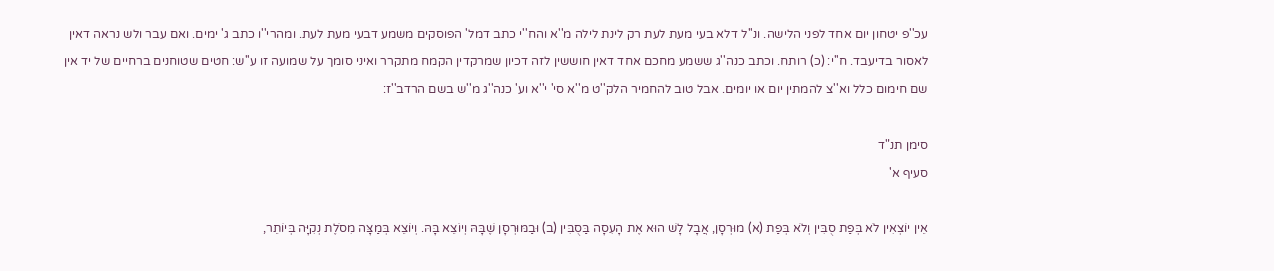עכ''פ יטחון יום אחד לפני הלישה. ונ''ל דלא בעי מעת לעת רק לינת לילה מ''א והח''י כתב דמל' הפוסקים משמע דבעי מעת לעת. ומהרי''ו כתב ג' ימים. ואם עבר ולש נראה דאין לאסור בדיעבד. ח''י: (כ) רותח. וכתב כנה''ג ששמע מחכם אחד דאין חוששין לזה דכיון שמרקדין הקמח מתקרר ואיני סומך על שמועה זו ע''ש: חטים שטוחנים ברחיים של יד אין שם חימום כלל וא''צ להמתין יום או יומים. אבל טוב להחמיר הלק''ט מ''א סי' י''א וע' כנה''ג מ''ש בשם הרדב''ז:

סימן תנ"ד
סעיף א'

אֵין יוֹצְאִין לֹא בְּפַת סֻבִּין וְלֹא בְּפַת (א) מוּרְסָן, אֲבָל לָשׁ הוּא אֶת הָעִסָה בַּסֻבִּין (ב) וּבַמּוּרְסָן שֶׁבָּהּ וְיוֹצֵא בָּהּ. וְיוֹצֵא בְּמַצָּה מִסֹלֶת נְקִיָּה בְּיוֹתֵר,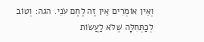וְאֵין אוֹמְרִים אֵין זֶה לֶחֶם עֹנִי. הגה: וְטוֹב לְכַתְּחִלָּה שֶׁלֹּא לַעֲשׂוֹת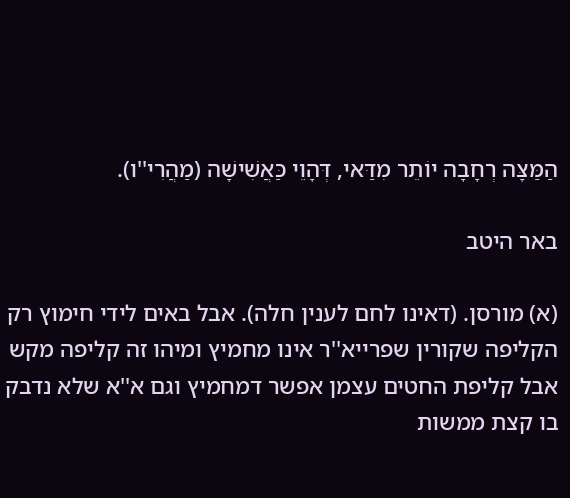הַמַּצָּה רְחָבָה יוֹתֵר מִדַּאי, דְּהָוֵי כַּאֲשִׁישָׁה (מַהֲרִי''ו).

באר היטב

(א) מורסן. (דאינו לחם לענין חלה). אבל באים לידי חימוץ רק הקליפה שקורין שפרייא''ר אינו מחמיץ ומיהו זה קליפה מקש אבל קליפת החטים עצמן אפשר דמחמיץ וגם א''א שלא נדבק בו קצת ממשות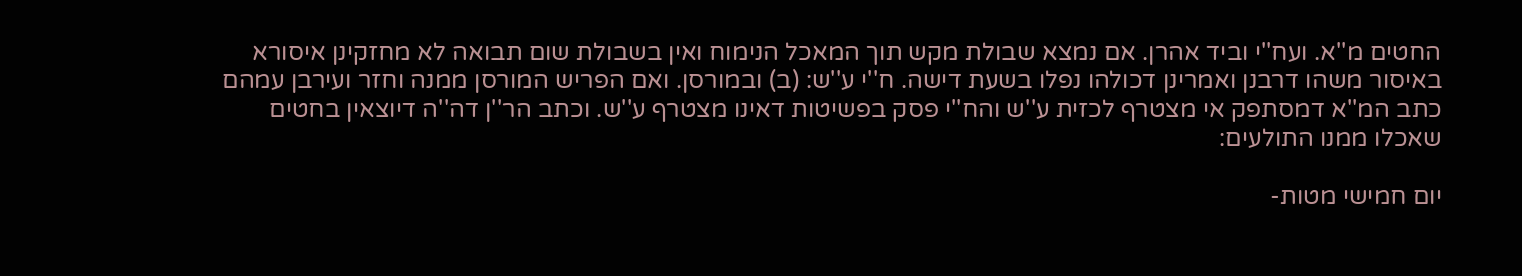החטים מ''א. ועח''י וביד אהרן. אם נמצא שבולת מקש תוך המאכל הנימוח ואין בשבולת שום תבואה לא מחזקינן איסורא באיסור משהו דרבנן ואמרינן דכולהו נפלו בשעת דישה. ח''י ע''ש: (ב) ובמורסן. ואם הפריש המורסן ממנה וחזר ועירבן עמהם כתב המ''א דמסתפק אי מצטרף לכזית ע''ש והח''י פסק בפשיטות דאינו מצטרף ע''ש. וכתב הר''ן דה''ה דיוצאין בחטים שאכלו ממנו התולעים:

יום חמישי מטות-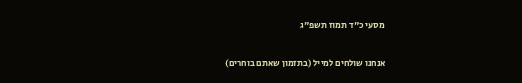מסעי כ"ד תמוז תשפ"ג

אנחנו שולחים למייל (בתזמון שאתם בוחרים)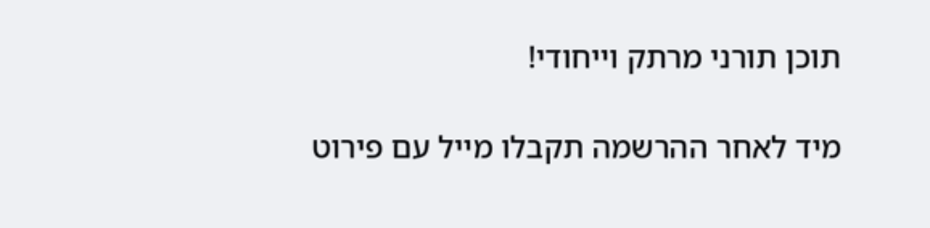תוכן תורני מרתק וייחודי!

מיד לאחר ההרשמה תקבלו מייל עם פירוט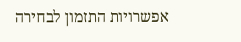אפשרויות התזמון לבחירה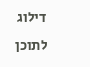דילוג לתוכן